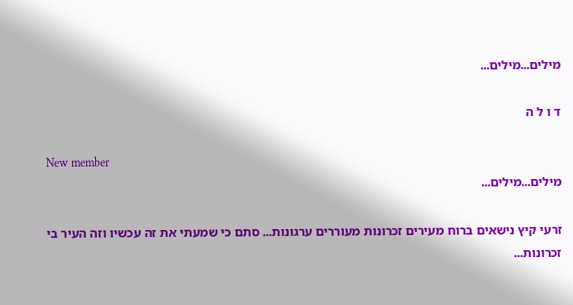מילים...מילים...

ד ו ל ה

New member
מילים...מילים...

זרעי קיץ נישאים ברוח מעירים זכרונות מעוררים ערגונות... סתם כי שמעתי את זה עכשיו וזה העיר בי זכרונות...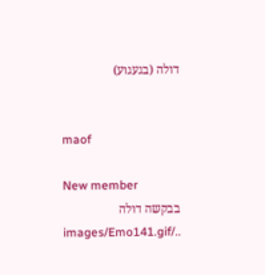דולה (בגעגוע)


maof

New member
בבקשה דולה ../images/Emo141.gif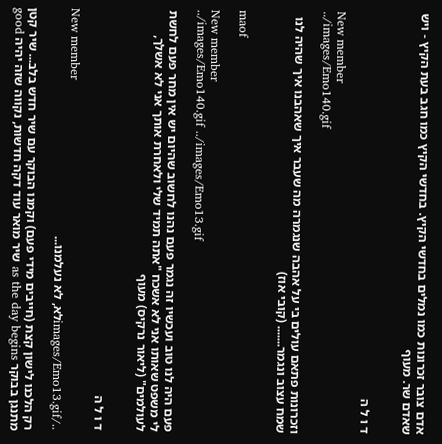אדם צובר זכרונות כמו נמלים בחדשי הקיץ. בחדשי הקיץ כמו חגב בעת הקיץ - ויש שאדם שר. מעוף


ד ו ל ה

New member
../images/Emo140.gif

וזכרונות פתאם עולים בי על אהבה שנגמרה מה שעבר איך שאהבנו איך שהיה לנו שמח עצוב ונגמר....... (קובי אוז)


maof

New member
../images/Emo140.gif ../images/Emo13.gif

פעם היה לנו טוב ועכשיו זה נגמר פעם נהנו לחשוב שהיום יש אין מחר פעם לחשת לי משפט שאותו אני לא אשכח "אתה תמיד שלי ולאחרת אותך אני לא אשלך, לעולמים" (ליאור נרקיס) מעוף


ד ו ל ה

New member
../images/Emo13.gifלא, לא נעלמנו...

רק הלכנו לישון קצת (חייבים מידי פעם) וקמנו הבוקר עם שיר חדש בלב... שיר קטן מתנגן בבוקר as the day begins שיר מואר עוד דקה חדשות, נקווה שזה יהיה good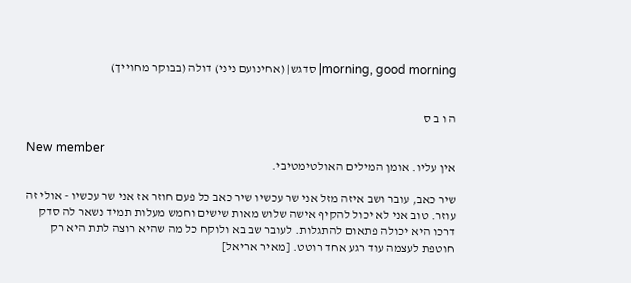morning, good morning| סדגש| (אחינועם ניני) דולה (בבוקר מחוייך)


ה ו ב ס

New member
אין עליו. אומן המילים האולטימטיבי.

שיר כאב, עובר ושב איזה מזל אני שר עכשיו שיר כאב כל פעם חוזר אז אני שר עכשיו - אולי זה עוזר. טוב אני לא יכול להקיף אישה שלוש מאות שישים וחמש מעלות תמיד נשאר לה סדק דרכו היא יכולה פתאום להתגלות. לעובר שב בא ולוקח כל מה שהיא רוצה לתת היא רק חוטפת לעצמה עוד רגע אחד רוטט. [מאיר אריאל]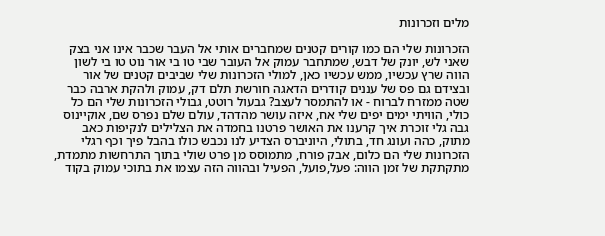מלים וזכרונות

הזכרונות שלי הם כמו קורים קטנים שמחברים אותי אל העבר שכבר אינו אני בצק שאני לש, יונק של דבש, שמתחבר עמוק אל העובר שבי טו בי אור נוט טו בי לשון הווה שרץ עכשיו, ממש עכשיו כאן, למולי הזכרונות שלי שביבים קטנים של אור ובצידם גם פס של עננים קודרים הדאגה חורשת תלם דק, עמוק ולהקת ארבה כבר שטה ממזרח לברוח - או להתמסר לעצב? גבעול רוטט, גבולי הזכרונות שלי הם כל כולי, הוויתי ימים יפים שלי אח, איזה עושר מהדהד, עולם שלם נפרס שם, אוקיינוס גבה גלי זוכרת איך קרענו את האושר פרטנו בחמדה את הצלילים לנקיפות כאב מתוק, כהה ועונג חד, בתולי, היוניברס הצדיע לנו נכבש כולו בהבל פיך וכף רגלי הזכרונות שלי הם כלום, אבק פורח, מתמוסס מן פרט שולי בתוך התרחשות מתמדת, מתקתקת של זמן הווה: פעל,פועל, הפעיל ובהווה הזה עצמו את בתוכי עמוק בקוד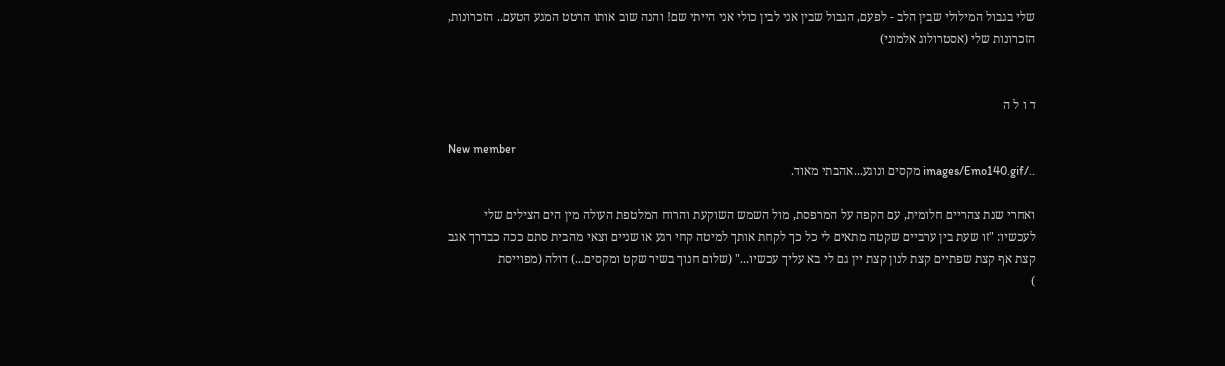שלי בגבול המילולי שבין הלב - לפעם, הגבול שבין אני לבין כולי אני הייתי שם! והנה שוב אותו הרטט המגע הטעם.. הזכרונות, הזכרונות שלי (אסטרולוג אלמוני)


ד ו ל ה

New member
../images/Emo140.gif מקסים ונוגע...אהבתי מאוד.

ואחרי שנת צהריים חלומית, עם הקפה על המרפסת, מול השמש השוקעת והרוח המלטפת העולה מין הים הצילים שלי לעכשיו: "זו שעת בין ערביים שקטה מתאים לי כל כך לקחת אותך למיטה קחי רגע או שניים וצאי מהבית סתם ככה כבדרך אגב קצת אף קצת שפתיים קצת לנון קצת יין גם לי בא עליך עכשיו..." (שלום חנוך בשיר שקט ומקסים...) דולה (מפוייסת
)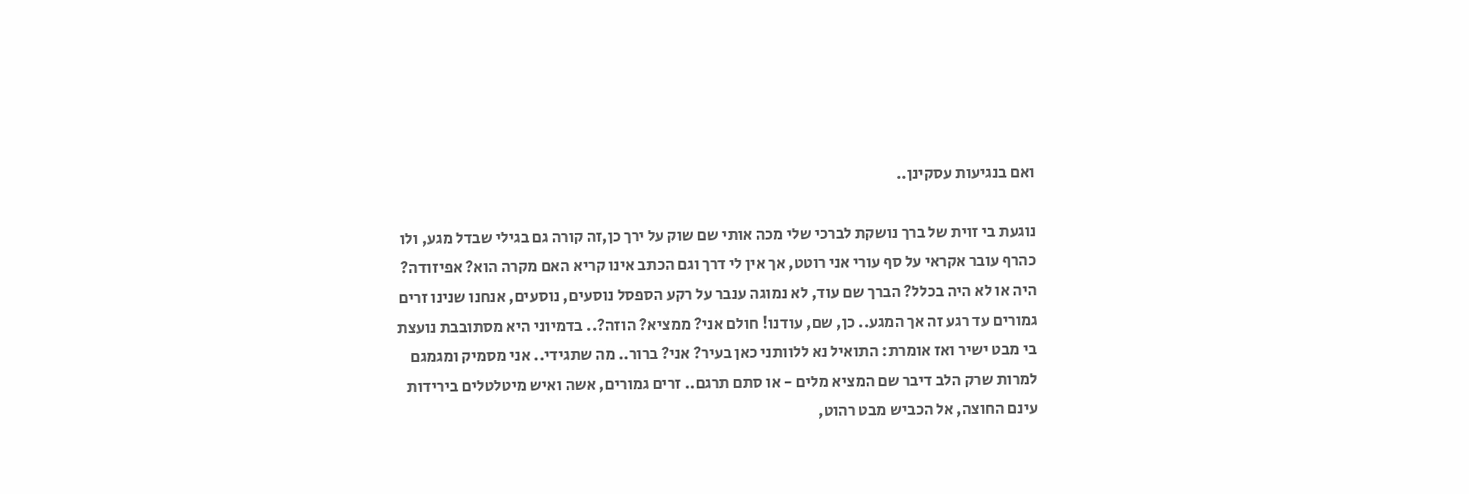ואם בנגיעות עסקינן..

נוגעת בי זוית של ברך נושקת לברכי שלי מכה אותי שם שוק על ירך כן,זה קורה גם בגילי שבדל מגע, ולו כהרף עובר אקראי על סף עורי אני רוטט, אך אין לי דרך וגם הכתב אינו קריא האם מקרה הוא? אפיזודה? היה או לא היה בכלל? הברך שם עוד, לא נמוגה ענבר על רקע הספסל נוסעים, נוסעים, אנחנו שנינו זרים גמורים עד רגע זה אך המגע.. כן, שם, עודנו! חולם אני? ממציא? הוזה?.. בדמיוני היא מסתובבת נועצת בי מבט ישיר ואז אומרת: התואיל נא ללוותני כאן בעיר? אני? ברור.. מה שתגידי.. אני מסמיק ומגמגם למרות שרק הלב דיבר שם המציא מלים - או סתם תרגם.. זרים גמורים, אשה ואיש מיטלטלים בירידות עינם החוצה, אל הכביש מבט רהוט,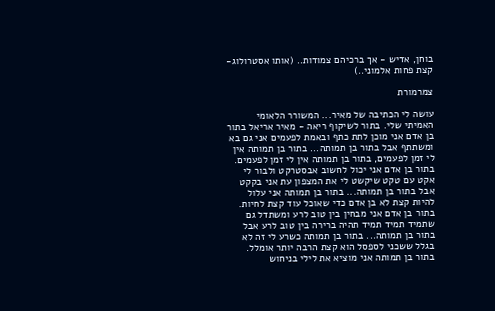בוחן, אדיש - אך ברכיהם צמודות.. (אותו אסטרולוג-קצת פחות אלמוני..)

צמרמורת

עושה לי הכתיבה של מאיר... המשורר הלאומי האמיתי שלי. בתור לשיקוף ריאה - מאיר אריאל בתור בן אדם אני מוכן לתת כתף ובאמת לפעמים אני גם בא ומשתתף אבל בתור בן תמותה... בתור בן תמותה אין לי זמן לפעמים, בתור בן תמותה אין לי זמן לפעמים. בתור בן אדם אני יכול לחשוב אבסטרקט ולבור לי אקט עם טקט שיקשט לי את המצפון עת אני בקקט אבל בתור בן תמותה... בתור בן תמותה אני עלול להיות קצת לא בן אדם כדי שאוכל עוד קצת לחיות. בתור בן אדם אני מבחין בין טוב לרע ומשתדל גם שתמיד תמיד תמיד תהיה ברירה בין טוב לרע אבל בתור בן תמותה... בתור בן תמותה כשרע לי זה לא בגלל ששכני לספסל הוא קצת הרבה יותר אומלל. בתור בן תמותה אני מוציא את לילי בניחוש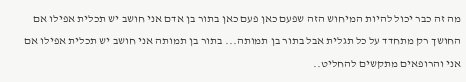מה זה כבר יכול להיות המיחוש הזה שפעם כאן פעם כאן בתור בן אדם אני חושב יש תכלית אפילו אם החושך רק מתחדד על כל תגלית אבל בתור בן תמותה... בתור בן תמותה אני חושב יש תכלית אפילו אם אני והרופאים מתקשים להחליט..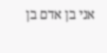אני בן אדם בן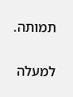תמותה.

למעלה